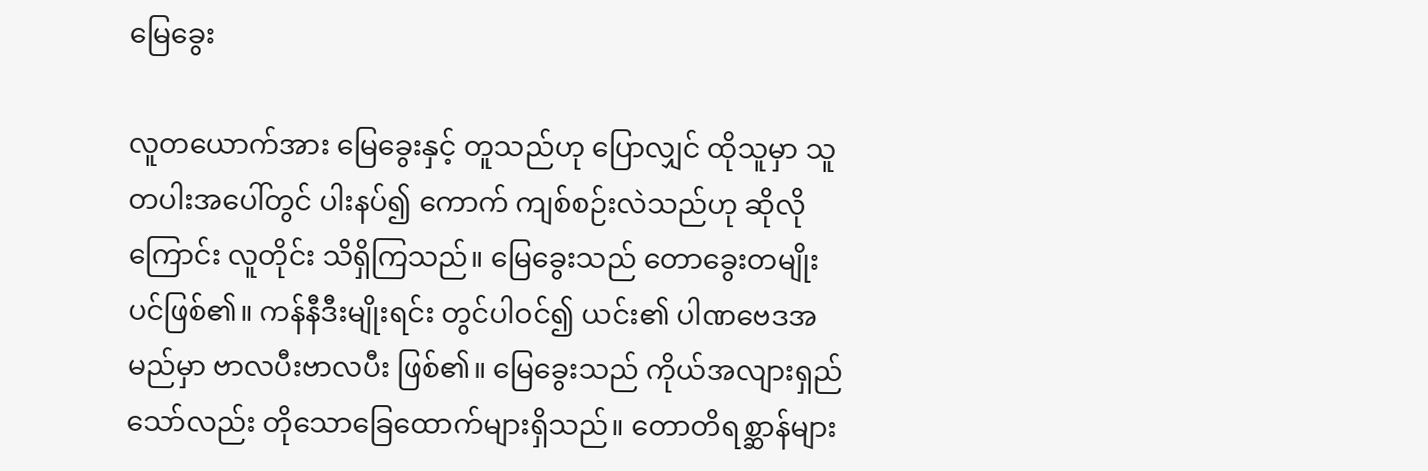မြေခွေး

လူတယောက်အား မြေခွေးနှင့် တူသည်ဟု ပြောလျှင် ထိုသူမှာ သူတပါးအပေါ်တွင် ပါးနပ်၍ ကောက် ကျစ်စဉ်းလဲသည်ဟု ဆိုလိုကြောင်း လူတိုင်း သိရှိကြသည်။ မြေခွေးသည် တောခွေးတမျိုးပင်ဖြစ်၏။ ကန်နီဒီးမျိုးရင်း တွင်ပါဝင်၍ ယင်း၏ ပါဏဗေဒအမည်မှာ ဗာလပီးဗာလပီး ဖြစ်၏။ မြေခွေးသည် ကိုယ်အလျားရှည်သော်လည်း တိုသောခြေထောက်များရှိသည်။ တောတိရစ္ဆာန်များ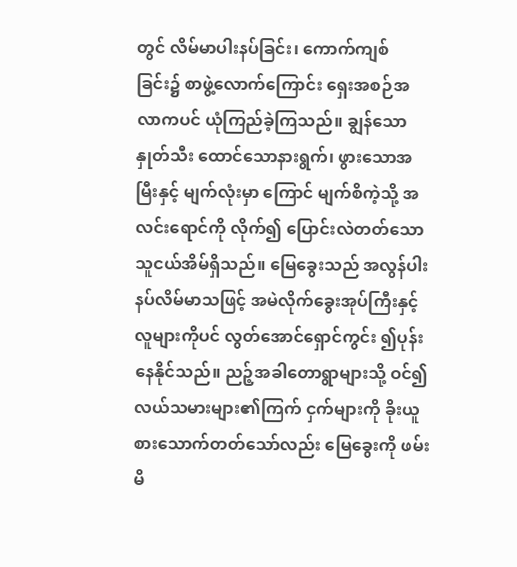တွင် လိမ်မာပါးနပ်ခြင်း၊ ကောက်ကျစ်ခြင်း၌ စာဖွဲ့လောက်ကြောင်း ရှေးအစဉ်အလာကပင် ယုံကြည်ခဲ့ကြသည်။ ချွန်သောနှုတ်သီး ထောင်သောနားရွက်၊ ဖွားသောအမြီးနှင့် မျက်လုံးမှာ ကြောင် မျက်စိကဲ့သို့ အလင်းရောင်ကို လိုက်၍ ပြောင်းလဲတတ်သော သူငယ်အိမ်ရှိသည်။ မြေခွေးသည် အလွန်ပါးနပ်လိမ်မာသဖြင့် အမဲလိုက်ခွေးအုပ်ကြီးနှင့် လူများကိုပင် လွတ်အောင်ရှောင်ကွင်း ၍ပုန်းနေနိုင်သည်။ ညဉ့်အခါတောရွာများသို့ ဝင်၍ လယ်သမားများ၏ကြက် ငှက်များကို ခိုးယူစားသောက်တတ်သော်လည်း မြေခွေးကို ဖမ်းမိ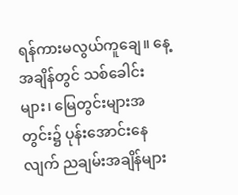ရန်ကားမလွယ်ကူချေ။ နေ့အချိန်တွင် သစ်ခေါင်းများ၊ မြေတွင်းများအတွင်း၌ ပုန်းအောင်းနေလျက် ညချမ်းအချိန်များ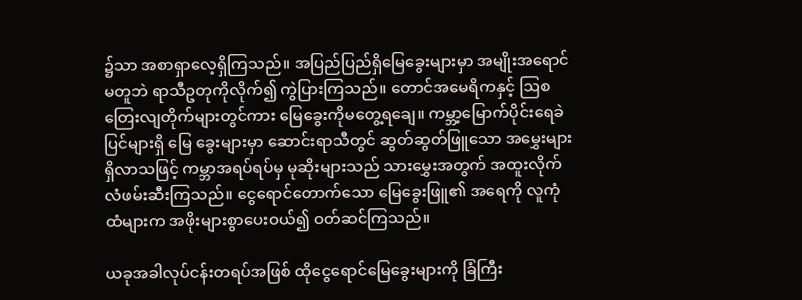၌သာ အစာရှာလေ့ရှိကြသည်။ အပြည်ပြည်ရှိမြေခွေးများမှာ အမျိုးအရောင်မတူဘဲ ရာသီဥတုကိုလိုက်၍ ကွဲပြားကြသည်။ တောင်အမေရိကနှင့် ဩစတြေးလျတိုက်များတွင်ကား မြေခွေးကိုမတွေ့ရချေ။ ကမ္ဘာ့မြောက်ပိုင်းရေခဲပြင်များရှိ မြေ ခွေးများမှာ ဆောင်းရာသီတွင် ဆွတ်ဆွတ်ဖြူသော အမွှေးများ ရှိလာသဖြင့် ကမ္ဘာအရပ်ရပ်မှ မုဆိုးများသည် သားမွှေးအတွက် အထူးလိုက်လံဖမ်းဆီးကြသည်။ ငွေရောင်တောက်သော မြေခွေးဖြူ၏ အရေကို လူကုံထံများက အဖိုးများစွာပေးဝယ်၍ ဝတ်ဆင်ကြသည်။

ယခုအခါလုပ်ငန်းတရပ်အဖြစ် ထိုငွေရောင်မြေခွေးများကို ခြံကြီး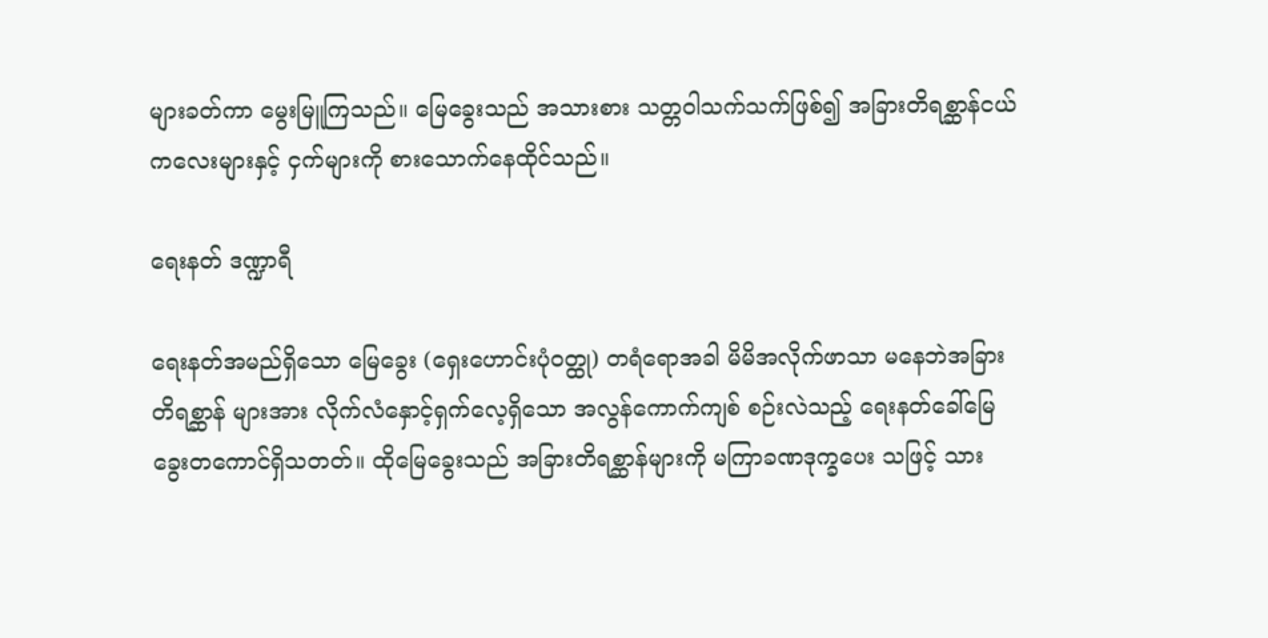များခတ်ကာ မွေးမြူကြသည်။ မြေခွေးသည် အသားစား သတ္တဝါသက်သက်ဖြစ်၍ အခြားတိရစ္ဆာန်ငယ်ကလေးများနှင့် ငှက်များကို စားသောက်နေထိုင်သည်။

ရေးနတ် ဒဏ္ဍာရီ

ရေးနတ်အမည်ရှိသော မြေခွေး (ရှေးဟောင်းပုံဝတ္ထု) တရံရောအခါ မိမိအလိုက်ဖာသာ မနေဘဲအခြားတိရစ္ဆာန် များအား လိုက်လံနှောင့်ရှက်လေ့ရှိသော အလွန်ကောက်ကျစ် စဉ်းလဲသည့် ရေးနတ်ခေါ်မြေခွေးတကောင်ရှိသတတ်။ ထိုမြေခွေးသည် အခြားတိရစ္ဆာန်များကို မကြာခဏဒုက္ခပေး သဖြင့် သား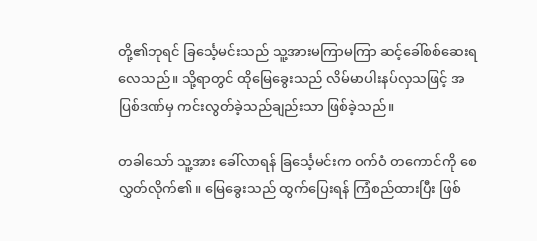တို့၏ဘုရင် ခြင်္သေ့မင်းသည် သူ့အားမကြာမကြာ ဆင့်ခေါ်စစ်ဆေးရလေသည်။ သို့ရာတွင် ထိုမြေခွေးသည် လိမ်မာပါးနပ်လှသဖြင့် အပြစ်ဒဏ်မှ ကင်းလွတ်ခဲ့သည်ချည်းသာ ဖြစ်ခဲ့သည်။

တခါသော် သူ့အား ခေါ်လာရန် ခြင်္သေ့မင်းက ဝက်ဝံ တကောင်ကို စေလွှတ်လိုက်၏။ မြေခွေးသည် ထွက်ပြေးရန် ကြံစည်ထားပြီး ဖြစ်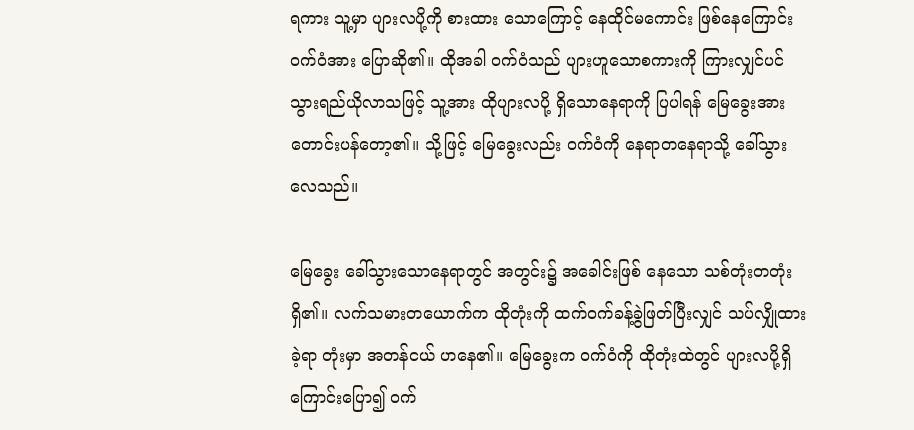ရကား သူ့မှာ ပျားလပို့ကို စားထား သောကြောင့် နေထိုင်မကောင်း ဖြစ်နေကြောင်း ဝက်ဝံအား ပြောဆို၏။ ထိုအခါ ဝက်ဝံသည် ပျားဟူသောစကားကို ကြားလျှင်ပင် သွားရည်ယိုလာသဖြင့် သူ့အား ထိုပျားလပို့ ရှိသောနေရာကို ပြပါရန် မြေခွေးအား တောင်းပန်တော့၏။ သို့ဖြင့် မြေခွေးလည်း ဝက်ဝံကို နေရာတနေရာသို့ ခေါ်သွားလေသည်။

မြေခွေး ခေါ်သွားသောနေရာတွင် အတွင်း၌ အခေါင်းဖြစ် နေသော သစ်တုံးတတုံးရှိ၏။ လက်သမားတယောက်က ထိုတုံးကို ထက်ဝက်ခန့်ခွဲဖြတ်ပြီးလျှင် သပ်လျှိုထားခဲ့ရာ တုံးမှာ အတန်ငယ် ဟနေ၏။ မြေခွေးက ဝက်ဝံကို ထိုတုံးထဲတွင် ပျားလပို့ရှိကြောင်းပြော၍ ဝက်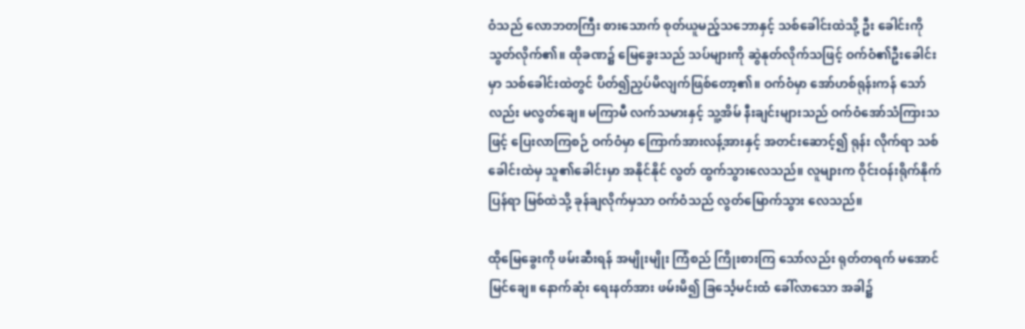ဝံသည် လောဘတကြီး စားသောက် စုတ်ယူမည့်သဘောနှင့် သစ်ခေါင်းထဲသို့ ဦး ခေါင်းကို သွတ်လိုက်၏။ ထိုခဏ၌ မြေခွေးသည် သပ်များကို ဆွဲနုတ်လိုက်သဖြင့် ဝက်ဝံ၏ဦးခေါင်းမှာ သစ်ခေါင်းထဲတွင် ပိတ်၍ညှပ်မိလျက်ဖြစ်တော့၏။ ဝက်ဝံမှာ အော်ဟစ်ရုန်းကန် သော်လည်း မလွတ်ချေ။ မကြာမီ လက်သမားနှင့် သူ့အိမ် နီးချင်းများသည် ဝက်ဝံအော်သံကြားသဖြင့် ပြေးလာကြစဉ် ဝက်ဝံမှာ ကြောက်အားလန့်အားနှင့် အတင်းဆောင့်၍ ရုန်း လိုက်ရာ သစ်ခေါင်းထဲမှ သူ၏ခေါင်းမှာ အနိုင်နိုင် လွတ် ထွက်သွားလေသည်။ လူများက ဝိုင်းဝန်းရိုက်နိုက်ပြန်ရာ မြစ်ထဲသို့ ခုန်ချလိုက်မှသာ ဝက်ဝံသည် လွတ်မြောက်သွား လေသည်။

ထိုမြေခွေးကို ဖမ်းဆီးရန် အမျိုးမျိုး ကြံစည် ကြိုးစားကြ သော်လည်း ရုတ်တရက် မအောင်မြင်ချေ။ နောက်ဆုံး ရေးနတ်အား ဖမ်းမိ၍ ခြင်္သေ့မင်းထံ ခေါ်လာသော အခါ၌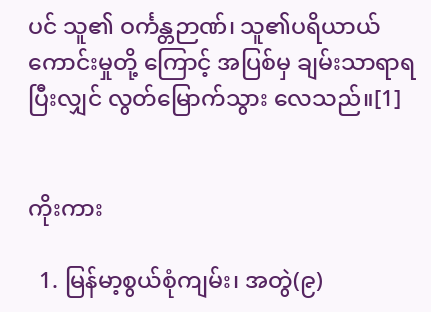ပင် သူ၏ ဝင်္ကန္တဉာဏ်၊ သူ၏ပရိယာယ်ကောင်းမှုတို့ ကြောင့် အပြစ်မှ ချမ်းသာရာရပြီးလျှင် လွတ်မြောက်သွား လေသည်။[1]


ကိုးကား

  1. မြန်မာ့စွယ်စုံကျမ်း၊ အတွဲ(၉)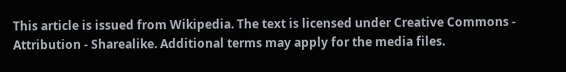This article is issued from Wikipedia. The text is licensed under Creative Commons - Attribution - Sharealike. Additional terms may apply for the media files.